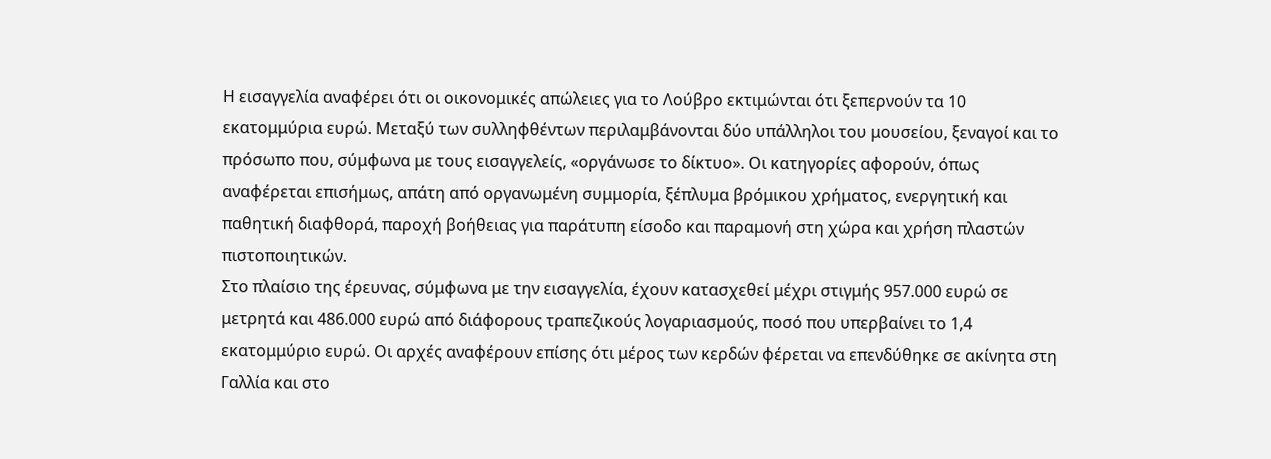Η εισαγγελία αναφέρει ότι οι οικονομικές απώλειες για το Λούβρο εκτιμώνται ότι ξεπερνούν τα 10 εκατομμύρια ευρώ. Μεταξύ των συλληφθέντων περιλαμβάνονται δύο υπάλληλοι του μουσείου, ξεναγοί και το πρόσωπο που, σύμφωνα με τους εισαγγελείς, «οργάνωσε το δίκτυο». Οι κατηγορίες αφορούν, όπως αναφέρεται επισήμως, απάτη από οργανωμένη συμμορία, ξέπλυμα βρόμικου χρήματος, ενεργητική και παθητική διαφθορά, παροχή βοήθειας για παράτυπη είσοδο και παραμονή στη χώρα και χρήση πλαστών πιστοποιητικών.
Στο πλαίσιο της έρευνας, σύμφωνα με την εισαγγελία, έχουν κατασχεθεί μέχρι στιγμής 957.000 ευρώ σε μετρητά και 486.000 ευρώ από διάφορους τραπεζικούς λογαριασμούς, ποσό που υπερβαίνει το 1,4 εκατομμύριο ευρώ. Οι αρχές αναφέρουν επίσης ότι μέρος των κερδών φέρεται να επενδύθηκε σε ακίνητα στη Γαλλία και στο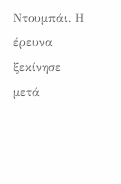Ντουμπάι. Η έρευνα ξεκίνησε μετά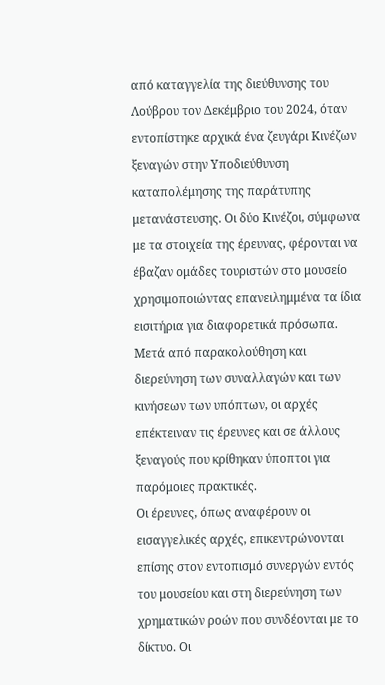από καταγγελία της διεύθυνσης του Λούβρου τον Δεκέμβριο του 2024, όταν εντοπίστηκε αρχικά ένα ζευγάρι Κινέζων ξεναγών στην Υποδιεύθυνση καταπολέμησης της παράτυπης μετανάστευσης. Οι δύο Κινέζοι, σύμφωνα με τα στοιχεία της έρευνας, φέρονται να έβαζαν ομάδες τουριστών στο μουσείο χρησιμοποιώντας επανειλημμένα τα ίδια εισιτήρια για διαφορετικά πρόσωπα. Μετά από παρακολούθηση και διερεύνηση των συναλλαγών και των κινήσεων των υπόπτων, οι αρχές επέκτειναν τις έρευνες και σε άλλους ξεναγούς που κρίθηκαν ύποπτοι για παρόμοιες πρακτικές.
Οι έρευνες, όπως αναφέρουν οι εισαγγελικές αρχές, επικεντρώνονται επίσης στον εντοπισμό συνεργών εντός του μουσείου και στη διερεύνηση των χρηματικών ροών που συνδέονται με το δίκτυο. Οι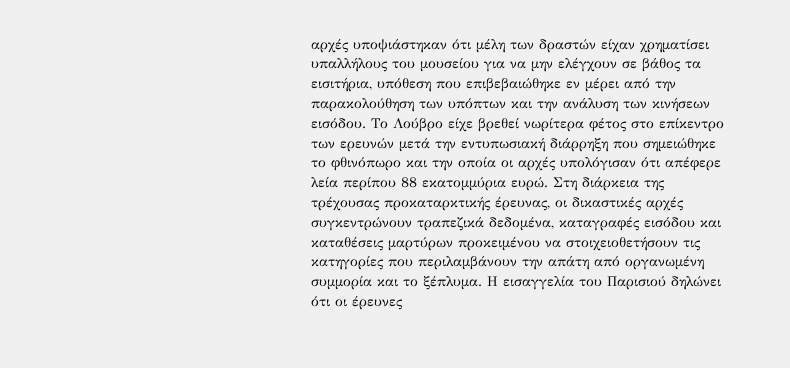αρχές υποψιάστηκαν ότι μέλη των δραστών είχαν χρηματίσει υπαλλήλους του μουσείου για να μην ελέγχουν σε βάθος τα εισιτήρια, υπόθεση που επιβεβαιώθηκε εν μέρει από την παρακολούθηση των υπόπτων και την ανάλυση των κινήσεων εισόδου. Το Λούβρο είχε βρεθεί νωρίτερα φέτος στο επίκεντρο των ερευνών μετά την εντυπωσιακή διάρρηξη που σημειώθηκε το φθινόπωρο και την οποία οι αρχές υπολόγισαν ότι απέφερε λεία περίπου 88 εκατομμύρια ευρώ. Στη διάρκεια της τρέχουσας προκαταρκτικής έρευνας, οι δικαστικές αρχές συγκεντρώνουν τραπεζικά δεδομένα, καταγραφές εισόδου και καταθέσεις μαρτύρων προκειμένου να στοιχειοθετήσουν τις κατηγορίες που περιλαμβάνουν την απάτη από οργανωμένη συμμορία και το ξέπλυμα. Η εισαγγελία του Παρισιού δηλώνει ότι οι έρευνες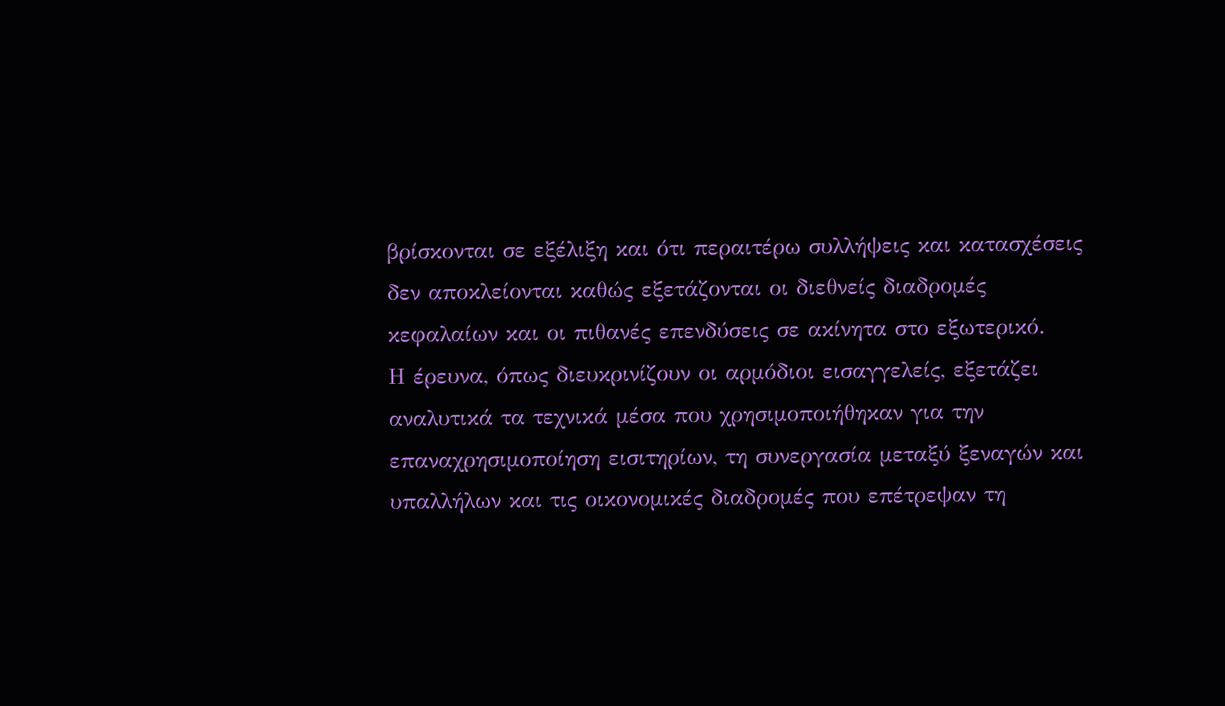βρίσκονται σε εξέλιξη και ότι περαιτέρω συλλήψεις και κατασχέσεις δεν αποκλείονται καθώς εξετάζονται οι διεθνείς διαδρομές κεφαλαίων και οι πιθανές επενδύσεις σε ακίνητα στο εξωτερικό.
Η έρευνα, όπως διευκρινίζουν οι αρμόδιοι εισαγγελείς, εξετάζει αναλυτικά τα τεχνικά μέσα που χρησιμοποιήθηκαν για την επαναχρησιμοποίηση εισιτηρίων, τη συνεργασία μεταξύ ξεναγών και υπαλλήλων και τις οικονομικές διαδρομές που επέτρεψαν τη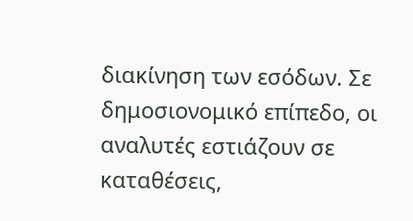διακίνηση των εσόδων. Σε δημοσιονομικό επίπεδο, οι αναλυτές εστιάζουν σε καταθέσεις,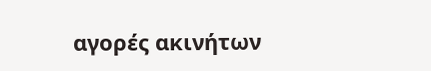αγορές ακινήτων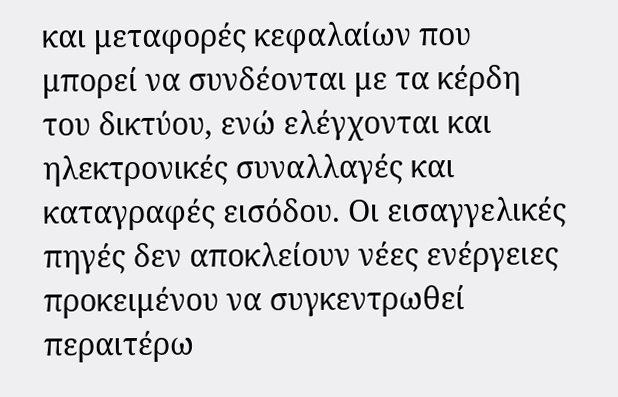και μεταφορές κεφαλαίων που μπορεί να συνδέονται με τα κέρδη του δικτύου, ενώ ελέγχονται και ηλεκτρονικές συναλλαγές και καταγραφές εισόδου. Οι εισαγγελικές πηγές δεν αποκλείουν νέες ενέργειες προκειμένου να συγκεντρωθεί περαιτέρω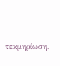τεκμηρίωση.